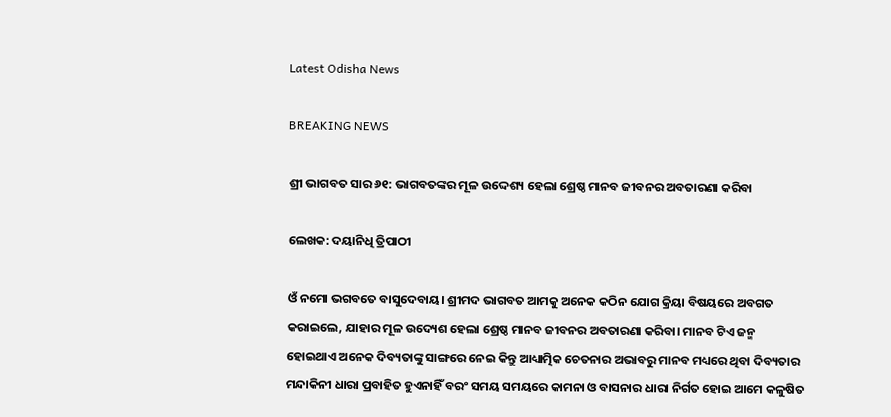Latest Odisha News

BREAKING NEWS

ଶ୍ରୀ ଭାଗବତ ସାର ୬୧: ଭାଗବତଙ୍କର ମୂଳ ଉଦ୍ଦେଶ୍ୟ ହେଲା ଶ୍ରେଷ୍ଠ ମାନବ ଜୀବନର ଅବତାରଣା କରିବା

ଲେଖକ: ଦୟାନିଧି ତ୍ରିପାଠୀ

ଓଁ ନମୋ ଭଗବତେ ବାସୁଦେବାୟ। ଶ୍ରୀମଦ ଭାଗବତ ଆମକୁ ଅନେକ କଠିନ ଯୋଗ କ୍ରିୟା ବିଷୟରେ ଅବଗତ କରାଇଲେ, ଯାହାର ମୂଳ ଉଦ୍ୟେଶ ହେଲା ଶ୍ରେଷ୍ଠ ମାନବ ଜୀବନର ଅବତାରଣା କରିବା। ମାନବ ଟିଏ ଜନ୍ମ ହୋଇଥାଏ ଅନେକ ଦିବ୍ୟତାଙ୍କୁ ସାଙ୍ଗରେ ନେଇ କିନ୍ତୁ ଆଧ୍ୟାତ୍ମିକ ଚେତନାର ଅଭାବରୁ ମାନବ ମଧ୍ୟରେ ଥିବା ଦିବ୍ୟତାର ମନ୍ଦାକିନୀ ଧାରା ପ୍ରବାହିତ ହୁଏନାହିଁ ବରଂ ସମୟ ସମୟରେ କାମନା ଓ ବାସନାର ଧାରା ନିର୍ଗତ ହୋଇ ଆମେ କଳୁଷିତ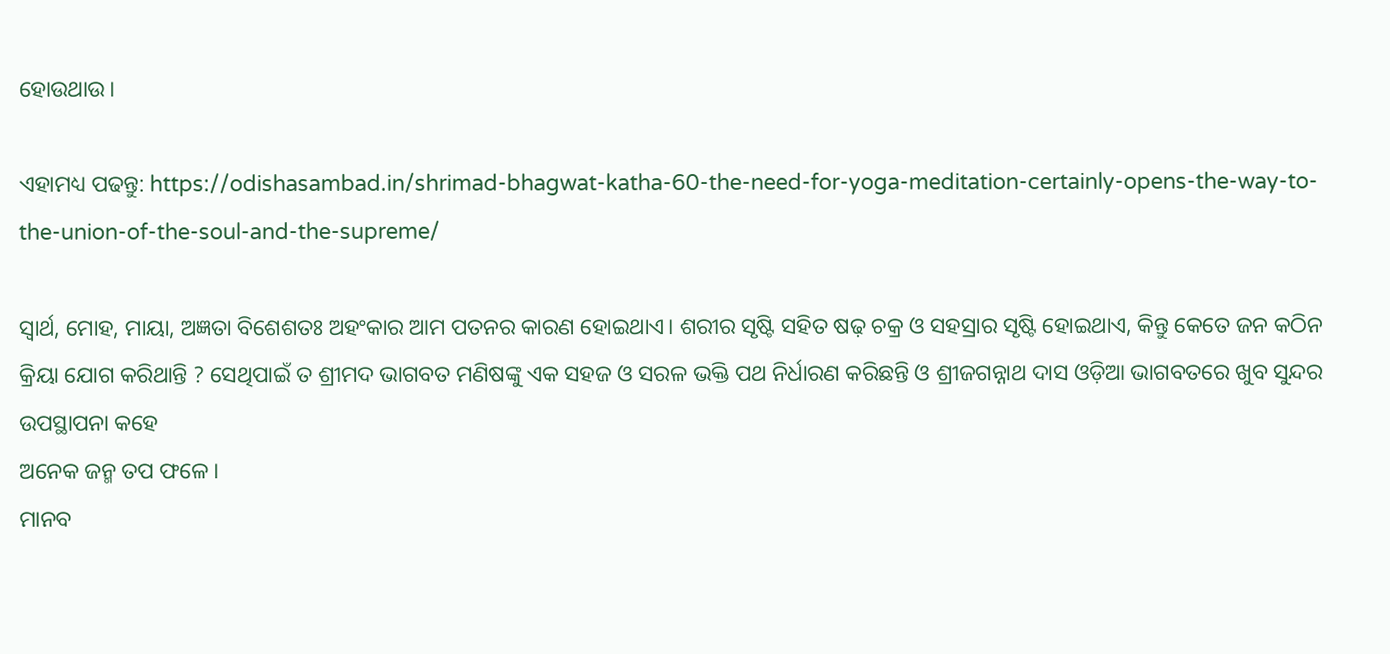ହୋଉଥାଉ।

ଏହାମଧ୍ୟ ପଢନ୍ତୁ: https://odishasambad.in/shrimad-bhagwat-katha-60-the-need-for-yoga-meditation-certainly-opens-the-way-to-the-union-of-the-soul-and-the-supreme/

ସ୍ୱାର୍ଥ, ମୋହ, ମାୟା, ଅଜ୍ଞତା ବିଶେଶତଃ ଅହଂକାର ଆମ ପତନର କାରଣ ହୋଇଥାଏ। ଶରୀର ସୃଷ୍ଟି ସହିତ ଷଢ଼ ଚକ୍ର ଓ ସହସ୍ରାର ସୃଷ୍ଟି ହୋଇଥାଏ, କିନ୍ତୁ କେତେ ଜନ କଠିନ କ୍ରିୟା ଯୋଗ କରିଥାନ୍ତି ? ସେଥିପାଇଁ ତ ଶ୍ରୀମଦ ଭାଗବତ ମଣିଷଙ୍କୁ ଏକ ସହଜ ଓ ସରଳ ଭକ୍ତି ପଥ ନିର୍ଧାରଣ କରିଛନ୍ତି ଓ ଶ୍ରୀଜଗନ୍ନାଥ ଦାସ ଓଡ଼ିଆ ଭାଗବତରେ ଖୁବ ସୁନ୍ଦର ଉପସ୍ଥାପନା କହେ
ଅନେକ ଜନ୍ମ ତପ ଫଳେ।
ମାନବ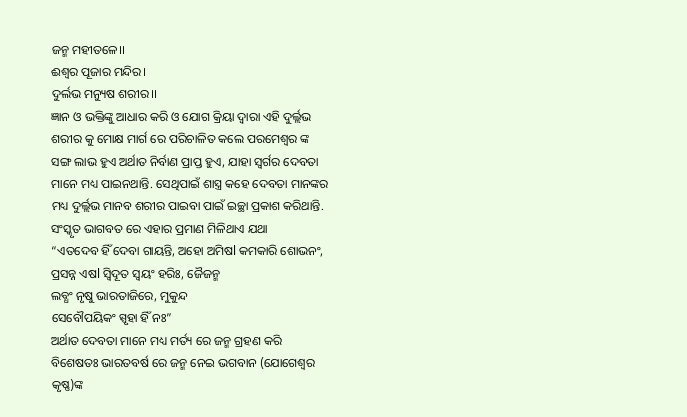ଜନ୍ମ ମହୀତଳେ।।
ଈଶ୍ୱର ପୂଜାର ମନ୍ଦିର।
ଦୁର୍ଲଭ ମନ୍ୟୁଷ ଶରୀର।।
ଜ୍ଞାନ ଓ ଭକ୍ତିଙ୍କୁ ଆଧାର କରି ଓ ଯୋଗ କ୍ରିୟା ଦ୍ୱାରା ଏହି ଦୁର୍ଲ୍ଲଭ ଶରୀର କୁ ମୋକ୍ଷ ମାର୍ଗ ରେ ପରିଚାଳିତ କଲେ ପରମେଶ୍ୱର ଙ୍କ ସଙ୍ଗ ଲାଭ ହୁଏ ଅର୍ଥାତ ନିର୍ବାଣ ପ୍ରାପ୍ତ ହୁଏ, ଯାହା ସ୍ବର୍ଗର ଦେବତା ମାନେ ମଧ୍ୟ ପାଇନଥାନ୍ତି. ସେଥିପାଇଁ ଶାସ୍ତ୍ର କହେ ଦେବତା ମାନଙ୍କର ମଧ୍ୟ ଦୁର୍ଲ୍ଲଭ ମାନବ ଶରୀର ପାଇବା ପାଇଁ ଇଚ୍ଛା ପ୍ରକାଶ କରିଥାନ୍ତି. ସଂସ୍କୃତ ଭାଗବତ ରେ ଏହାର ପ୍ରମାଣ ମିଳିଥାଏ ଯଥା
“ଏତଦେବ ହିଁ ଦେବା ଗାୟନ୍ତି, ଅହୋ ଅମିଷl କମକାରି ଶୋଭନଂ, ପ୍ରସନ୍ନ ଏଷl ସ୍ଵିଦୂତ ସ୍ୱୟଂ ହରିଃ, ଜୈଜନ୍ମ
ଲବ୍ଧଂ ନୃଷୁ ଭାରତାଜିରେ, ମୁକୁନ୍ଦ
ସେବୌପୟିକଂ ସ୍ପୃହା ହିଁ ନଃ”
ଅର୍ଥାତ ଦେବତା ମାନେ ମଧ୍ୟ ମର୍ତ୍ୟ ରେ ଜନ୍ମ ଗ୍ରହଣ କରି ବିଶେଷତଃ ଭାରତବର୍ଷ ରେ ଜନ୍ମ ନେଇ ଭଗବାନ (ଯୋଗେଶ୍ୱର କୃଷ୍ଣ)ଙ୍କ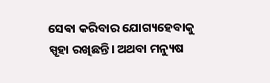ସେଵା କରିବାର ଯୋଗ୍ୟହେବାକୁ ସ୍ପୃହା ରଖିଛନ୍ତି। ଅଥବା ମନ୍ୟୁଷ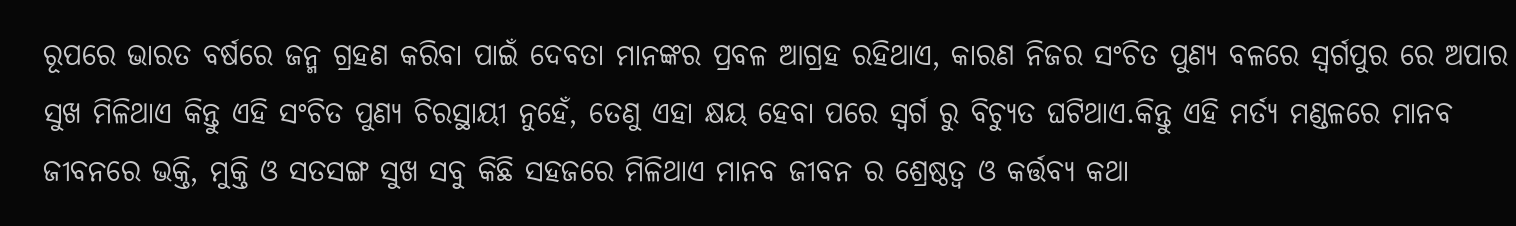ରୂପରେ ଭାରତ ବର୍ଷରେ ଜନ୍ମ ଗ୍ରହଣ କରିବା ପାଇଁ ଦେବତା ମାନଙ୍କର ପ୍ରବଳ ଆଗ୍ରହ ରହିଥାଏ, କାରଣ ନିଜର ସଂଚିତ ପୁଣ୍ୟ ବଳରେ ସ୍ୱର୍ଗପୁର ରେ ଅପାର ସୁଖ ମିଳିଥାଏ କିନ୍ତୁ ଏହି ସଂଚିତ ପୁଣ୍ୟ ଚିରସ୍ଥାୟୀ ନୁହେଁ, ତେଣୁ ଏହା କ୍ଷୟ ହେବା ପରେ ସ୍ୱର୍ଗ ରୁ ବିଚ୍ୟୁତ ଘଟିଥାଏ.କିନ୍ତୁ ଏହି ମର୍ତ୍ୟ ମଣ୍ଡଳରେ ମାନବ ଜୀବନରେ ଭକ୍ତି, ମୁକ୍ତି ଓ ସତସଙ୍ଗ ସୁଖ ସବୁ କିଛି ସହଜରେ ମିଳିଥାଏ ମାନବ ଜୀବନ ର ଶ୍ରେଷ୍ଠତ୍ବ ଓ କର୍ତ୍ତବ୍ୟ କଥା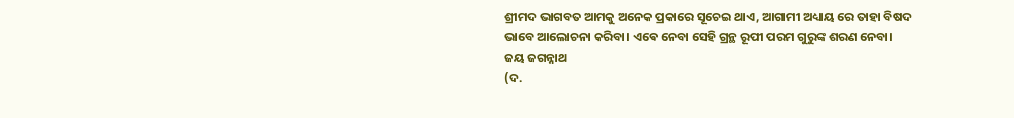ଶ୍ରୀମଦ ଭାଗବତ ଆମକୁ ଅନେକ ପ୍ରକାରେ ସୂଚେଇ ଥାଏ, ଆଗାମୀ ଅଧ୍ୟାୟ ରେ ତାହା ବିଷଦ ଭାବେ ଆଲୋଚନା କରିବା। ଏଵେ ନେବା ସେହି ଗ୍ରନ୍ଥ ରୂପୀ ପରମ ଗୁରୁଙ୍କ ଶରଣ ନେବା।
ଜୟ ଜଗନ୍ନାଥ
(ଦ.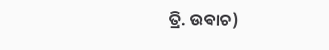ତ୍ରି. ଉଵାଚ)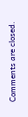Comments are closed.